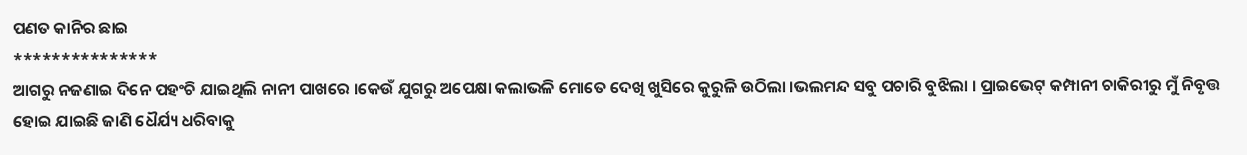ପଣତ କାନିର ଛାଇ
***************
ଆଗରୁ ନଜଣାଇ ଦିନେ ପହଂଚି ଯାଇଥିଲି ନାନୀ ପାଖରେ ।କେଉଁ ଯୁଗରୁ ଅପେକ୍ଷା କଲାଭଳି ମୋତେ ଦେଖି ଖୁସିରେ କୁରୁଳି ଉଠିଲା ।ଭଲମନ୍ଦ ସବୁ ପଚାରି ବୁଝିଲା । ପ୍ରାଇଭେଟ୍ କମ୍ପାନୀ ଚାକିରୀରୁ ମୁଁ ନିବୃତ୍ତ ହୋଇ ଯାଇଛି ଜାଣି ଧୈର୍ଯ୍ୟ ଧରିବାକୁ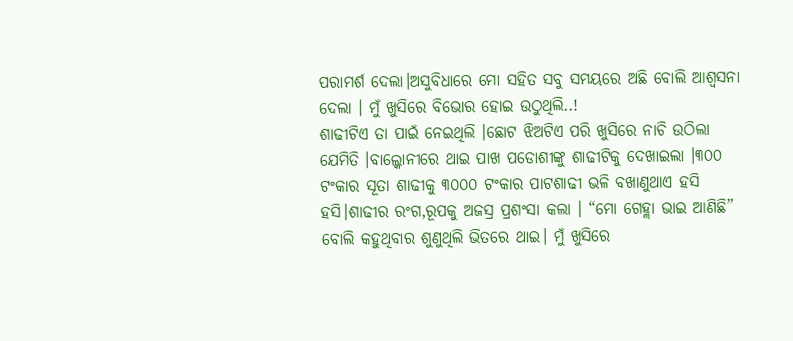ପରାମର୍ଶ ଦେଲା।ଅସୁବିଧାରେ ମୋ ସହିତ ସବୁ ସମୟରେ ଅଛି ବୋଲି ଆଶ୍ବସନା ଦେଲା । ମୁଁ ଖୁସିରେ ବିଭୋର ହୋଇ ଉଠୁଥିଲି..!
ଶାଢୀଟିଏ ତା ପାଇଁ ନେଇଥିଲି ।ଛୋଟ ଝିଅଟିଏ ପରି ଖୁସିରେ ନାଚି ଉଠିଲା ଯେମିତି ।ବାଲ୍କୋନୀରେ ଥାଇ ପାଖ ପଡୋଶୀଙ୍କୁ ଶାଢୀଟିକୁ ଦେଖାଇଲା ।୩୦୦ ଟଂକାର ସୂତା ଶାଢୀକୁ ୩୦୦୦ ଟଂକାର ପାଟଶାଢୀ ଭଳି ବଖାଣୁଥାଏ ହସି ହସି।ଶାଢୀର ରଂଗ,ରୂପକୁ ଅଜସ୍ର ପ୍ରଶଂସା କଲା । “ମୋ ଗେହ୍ଲା ଭାଇ ଆଣିଛି” ବୋଲି କହୁଥିବାର ଶୁଣୁଥିଲି ଭିତରେ ଥାଇ। ମୁଁ ଖୁସିରେ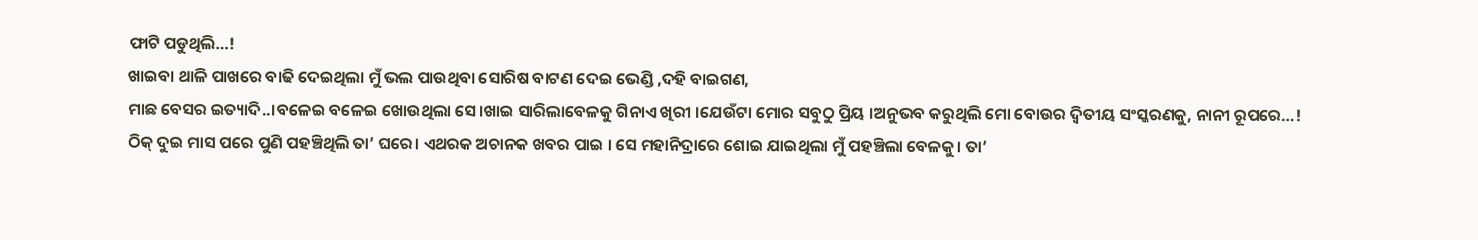ଫାଟି ପଡୁଥିଲି…!
ଖାଇବା ଥାଳି ପାଖରେ ବାଢି ଦେଇଥିଲା ମୁଁ ଭଲ ପାଉଥିବା ସୋରିଷ ବାଟଣ ଦେଇ ଭେଣ୍ଡି ,ଦହି ବାଇଗଣ,
ମାଛ ବେସର ଇତ୍ୟାଦି..।ବଳେଇ ବଳେଇ ଖୋଉଥିଲା ସେ।ଖାଇ ସାରିଲାବେଳକୁ ଗିନାଏ ଖିରୀ ।ଯେଉଁଟା ମୋର ସବୁଠୁ ପ୍ରିୟ ।ଅନୁଭବ କରୁଥିଲି ମୋ ବୋଉର ଦ୍ବିତୀୟ ସଂସ୍କରଣକୁ, ନାନୀ ରୂପରେ…!
ଠିକ୍ ଦୁଇ ମାସ ପରେ ପୁଣି ପହଞ୍ଚିଥିଲି ତା’ ଘରେ। ଏଥରକ ଅଚାନକ ଖବର ପାଇ । ସେ ମହାନିଦ୍ରାରେ ଶୋଇ ଯାଇଥିଲା ମୁଁ ପହଞ୍ଚିଲା ବେଳକୁ। ତା’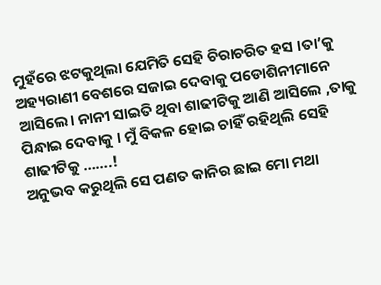ମୁହଁରେ ଝଟକୁଥିଲା ଯେମିତି ସେହି ଚିରାଚରିତ ହସ ।ତା’କୁ ଅହ୍ୟରାଣୀ ବେଶରେ ସଜାଇ ଦେବାକୁ ପଡୋଶିନୀମାନେ ଆସିଲେ। ନାନୀ ସାଇତି ଥିବା ଶାଢୀଟିକୁ ଆଣି ଆସିଲେ ,ତାକୁ ପିନ୍ଧାଇ ଦେବାକୁ । ମୁଁ ବିକଳ ହୋଇ ଚାହିଁ ରହିଥିଲି ସେହି ଶାଢୀଟିକୁ …….!
ଅନୁଭବ କରୁଥିଲି ସେ ପଣତ କାନିର ଛାଇ ମୋ ମଥା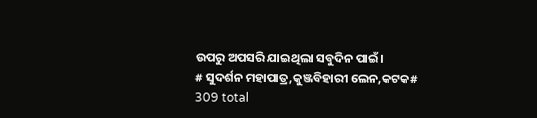ଉପରୁ ଅପସରି ଯାଇଥିଲା ସବୁଦିନ ପାଇଁ।
# ସୁଦର୍ଶନ ମହାପାତ୍ର,କୁଞ୍ଜବିହାରୀ ଲେନ,କଟକ#
309 total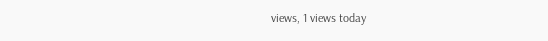views, 1 views today